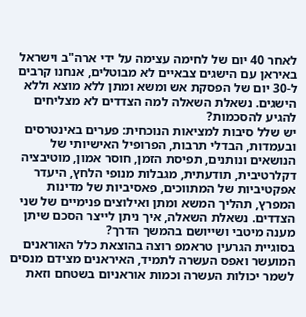לאחר 40 יום של לחימה עצימה על ידי ארה"ב וישראל באיראן עם הישגים צבאיים לא מבוטלים, אנחנו קרבים ל-30 יום של הפסקת אש ומשא ומתן ללא מוצא וללא הישגים. נשאלת השאלה למה הצדדים לא מצליחים להגיע להסכמות?
יש שלל סיבות למציאות הנוכחית: פערים באינטרסים ובעמדות, הבדלי תרבות, הפרופיל האישיותי של הנושאים ונותנים, תפיסת הזמן, חוסר אמון, מוטיבציה דקלרטיבית, תודעתית, מגבלות מנופי הלחץ, היעדר אפקטיביות של המתווכים, פאסיביות של מדינות המפרץ, תהליך המשא ומתן ואילוצים פנימיים של שני הצדדים. נשאלת השאלה, איך ניתן לייצר הסכם שיתן מענה מיטבי ושייושם בהמשך הדרך?
בסוגיית הגרעין טראמפ רוצה בהוצאת כלל האוראנים המועשר ואפס העשרה לתמיד, האיראנים מצידם מנסים לשמר יכולות העשרה וכמות אוראניום בשטחם וזאת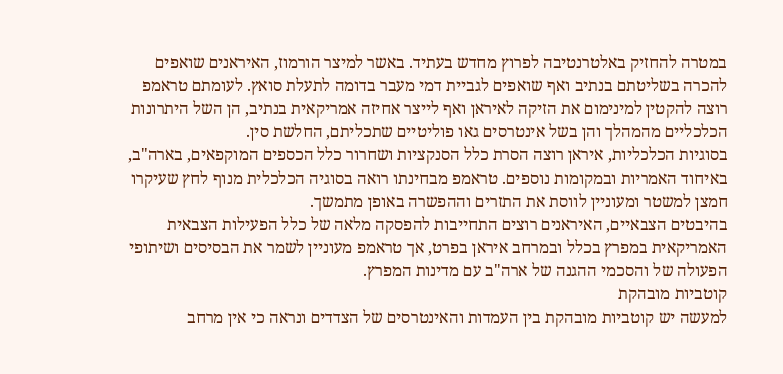במטרה להחזיק באלטרנטיבה לפרוץ מחדש בעתיד. באשר למיצר הורמוז, האיראנים שואפים להכרה בשליטתם בנתיב ואף שואפים לגביית דמי מעבר בדומה לתעלת סואץ. לעומתם טראמפ רוצה להקטין למינימום את הזיקה לאיראן ואף לייצר אחיזה אמריקאית בנתיב, הן השל היתרונות הכלכליים מהמהלך והן בשל אינטרסים גאו פוליטיים שתכליתם, החלשת סין.
בסוגיות הכלכליות, איראן רוצה הסרת כלל הסנקציות ושחרור כלל הכספים המוקפאים, בארה"ב, באיחוד האמריות ובמקומות נוספים. טראמפ מבחינתו רואה בסוגיה הכלכלית מנוף לחץ שעיקרו חמצן למשטר ומעוניין לווסת את התזרים וההפשרה באופן מתמשך.
בהיבטים הצבאיים, האיראנים רוצים התחייבות להפסקה מלאה של כלל הפעילות הצבאית האמריקאית במפרץ בכלל ובמרחב איראן בפרט, אך טראמפ מעוניין לשמר את הבסיסים ושיתופי הפעולה של והסכמי ההגנה של ארה"ב עם מדינות המפרץ.
קוטביות מובהקת
למעשה יש קוטביות מובהקת בין העמדות והאינטרסים של הצדדים ונראה כי אין מרחב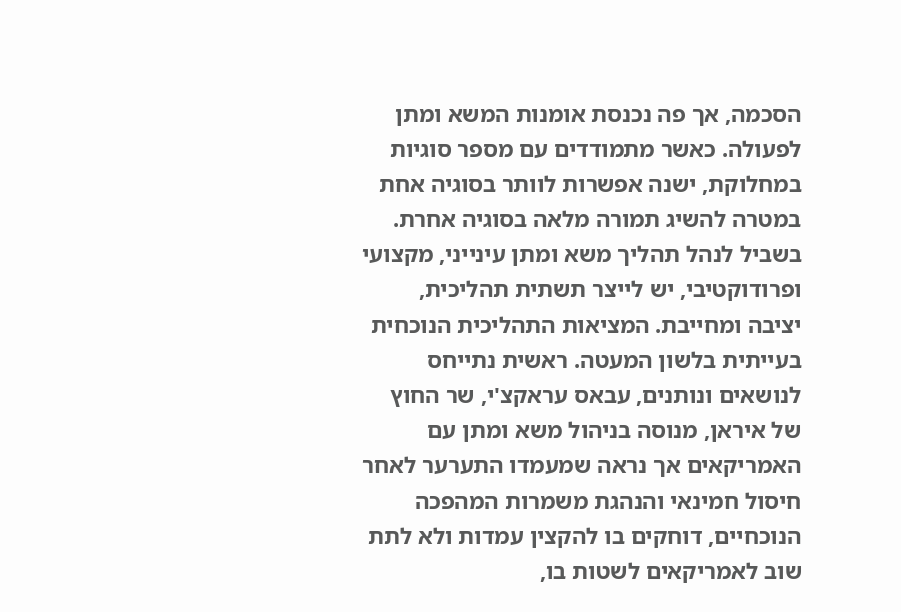הסכמה, אך פה נכנסת אומנות המשא ומתן לפעולה. כאשר מתמודדים עם מספר סוגיות במחלוקת, ישנה אפשרות לוותר בסוגיה אחת במטרה להשיג תמורה מלאה בסוגיה אחרת.
בשביל לנהל תהליך משא ומתן עינייני, מקצועי ופרודוקטיבי, יש לייצר תשתית תהליכית, יציבה ומחייבת. המציאות התהליכית הנוכחית בעייתית בלשון המעטה. ראשית נתייחס לנושאים ונותנים, עבאס עראקצ'י, שר החוץ של איראן, מנוסה בניהול משא ומתן עם האמריקאים אך נראה שמעמדו התערער לאחר חיסול חמינאי והנהגת משמרות המהפכה הנוכחיים, דוחקים בו להקצין עמדות ולא לתת שוב לאמריקאים לשטות בו,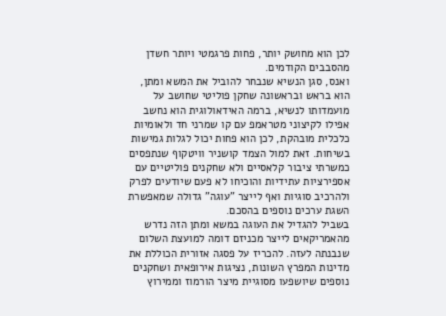לכן הוא מחושק יותר, פחות פרגמטי ויותר חשדן מהסבבים הקודמים.
ואנס, סגן הנשיא שנבחר להוביל את המשא ומתן, הוא בראש ובראשונה שחקן פוליטי שחושב על מועמדותו לנשיא, ברמה האידאולוגית הוא נחשב אפילו לקיצוני מטראמפ עם קו שמרני חד ולאומיות כלכלית מובהקת, לכן הוא פחות יכול לגלות גמישות בשיחות. זאת למול הצמד קושניר וויטקוף שנתפסים כמשרתי ציבור קלאסיים ולא שחקנים פוליטיים עם אספירציות עתידיות והוכיחו לא פעם שיודעים לפרק ולהרכיב סוגיות ואף לייצר "עוגה" גדולה שמאפשרת השגת ערכים נוספים בהסכם.
בשביל להגדיל את העוגה במשא ומתן הזה נדרש מהאמריקאים לייצר מכניזם דומה למועצת השלום שנבנתה לעזה. להכריז על פסגה אזורית הכוללת את מדינות המפרץ השונות, נציגות אירופאית ושחקנים נוספים שיושפעו מסוגיית מיצר הורמוז וממירוץ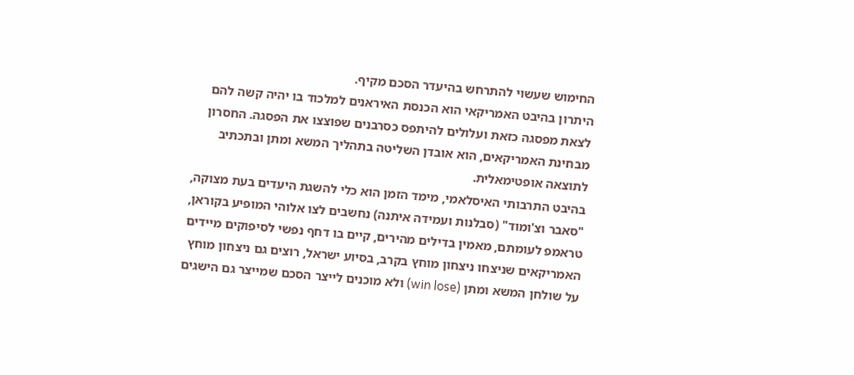החימוש שעשוי להתרחש בהיעדר הסכם מקיף.
היתרון בהיבט האמריקאי הוא הכנסת האיראנים למלכוד בו יהיה קשה להם לצאת מפסגה כזאת ועלולים להיתפס כסרבנים שפוצצו את הפסגה. החסרון מבחינת האמריקאים, הוא אובדן השליטה בתהליך המשא ומתן ובתכתיב לתוצאה אופטימאלית.
בהיבט התרבותי האיסלאמי, מימד הזמן הוא כלי להשגת היעדים בעת מצוקה, "סאבר וצ'ומוד" (סבלנות ועמידה איתנה) נחשבים לצו אלוהי המופיע בקוראן, טראמפ לעומתם, מאמין בדילים מהירים, קיים בו דחף נפשי לסיפוקים מיידים
האמריקאים שניצחו ניצחון מוחץ בקרב, בסיוע ישראל, רוצים גם ניצחון מוחץ על שולחן המשא ומתן (win lose) ולא מוכנים לייצר הסכם שמייצר גם הישגים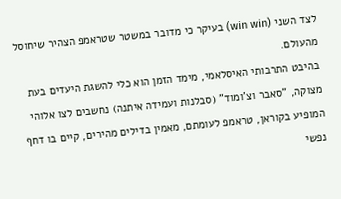לצד השני (win win) בעיקר כי מדובר במשטר שטראמפ הצהיר שיחוסל מהעולם.
בהיבט התרבותי האיסלאמי, מימד הזמן הוא כלי להשגת היעדים בעת מצוקה, "סאבר וצ'ומוד" (סבלנות ועמידה איתנה) נחשבים לצו אלוהי המופיע בקוראן, טראמפ לעומתם, מאמין בדילים מהירים, קיים בו דחף נפשי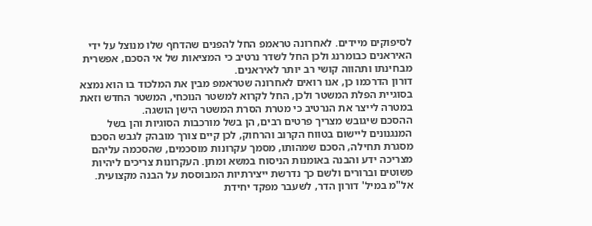לסיפוקים מיידים. לאחרונה טראמפ החל להפנים שהדחף שלו מנוצל על ידי האיראנים כבומרנג ולכן החל לשדר נרטיב כי המציאות של אי הסכם, אפשרית מבחינתו ותהווה קושי רב יותר לאיראנים.
דורון הדרכמו כן, אנו רואים לאחרונה שטראמפ מבין את המלכוד בו הוא נמצא בסוגיית הפלת המשטר ולכן, החל לקרוא למשטר הנוכחי, המשטר החדש וזאת במטרה לייצר את הנרטיב כי מטרת הסרת המשטר הישן הושגה.
ההסכם שיגובש מצריך פרטים רבים, הן בשל מורכבות הסוגיות והן בשל המנגנונים ליישום בטווח הקרוב והרחוק, לכן קיים צורך מובהק לגבש הסכם מסגרת תחילה, הסכם שמהותו, מסמך עקרונות מוסכמים, שהסכמה עליהם מצריכה ידע והבנה באומנות הניסוח במשא ומתן. העקרונות צריכים ליהיות פשוטים וברורים ולשם כך נדרשת ייצירתיות המבוססת על הבנה מקצועית.
אל"מ במיל' דורון הדר, לשעבר מפקד יחידת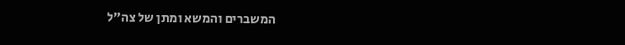המשברים והמשא ומתן של צה"ל